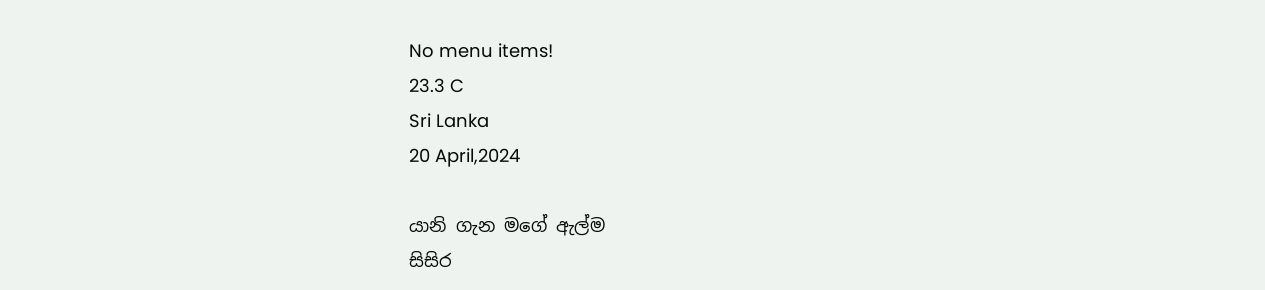No menu items!
23.3 C
Sri Lanka
20 April,2024

යානි ගැන මගේ ඇල්ම
සිසිර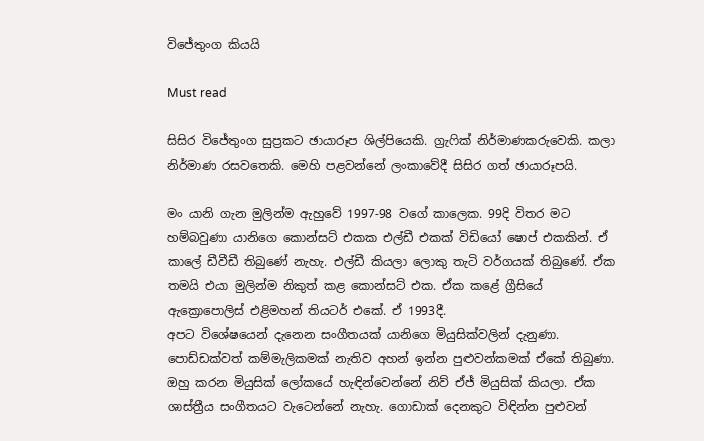විජේතුංග කියයි

Must read

සිසිර විජේතුංග සුප්‍රකට ඡායාරූප ශිල්පියෙකි. ග්‍රැෆික් නිර්මාණකරුවෙකි. කලා නිර්මාණ රසවතෙකි. මෙහි පළවන්නේ ලංකාවේදී සිසිර ගත් ඡායාරූපයි.

මං යානි ගැන මුලින්ම ඇහුවේ 1997-98 වගේ කාලෙක. 99දි විතර මට හම්බවුණා යානිගෙ කොන්සට් එකක එල්ඩී එකක් විඩියෝ ෂොප් එකකින්. ඒ කාලේ ඩීවීඩී තිබුණේ නැහැ. එල්ඩී කියලා ලොකු තැටි වර්ගයක් තිබුණේ. ඒක තමයි එයා මුලින්ම නිකුත් කළ කොන්සට් එක. ඒක කළේ ග්‍රීසියේ ඇක්‍රොපොලිස් එළිමහන් තියටර් එකේ. ඒ 1993දී.
අපට විශේෂයෙන් දැනෙන සංගීතයක් යානිගෙ මියුසික්වලින් දැනුණා. පොඩ්ඩක්වත් කම්මැලිකමක් නැතිව අහන් ඉන්න පුළුවන්කමක් ඒකේ තිබුණා. ඔහු කරන මියුසික් ලෝකයේ හැඳින්වෙන්නේ නිව් ඒජ් මියුසික් කියලා. ඒක ශාස්ත්‍රීය සංගීතයට වැටෙන්නේ නැහැ. ගොඩාක් දෙනකුට විඳින්න පුළුවන්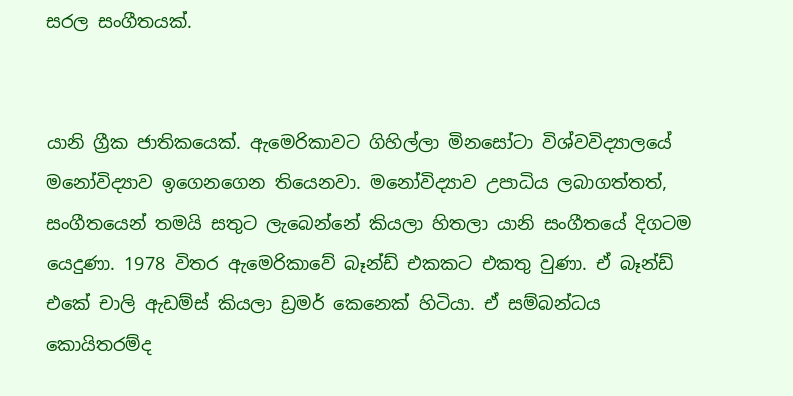සරල සංගීතයක්.


යානි ග්‍රීක ජාතිකයෙක්. ඇමෙරිකාවට ගිහිල්ලා මිනසෝටා විශ්වවිද්‍යාලයේ මනෝවිද්‍යාව ඉගෙනගෙන තියෙනවා. මනෝවිද්‍යාව උපාධිය ලබාගත්තත්, සංගීතයෙන් තමයි සතුට ලැබෙන්නේ කියලා හිතලා යානි සංගීතයේ දිගටම යෙදුණා. 1978 විතර ඇමෙරිකාවේ බෑන්ඩ් එකකට එකතු වුණා. ඒ බෑන්ඩ් එකේ චාලි ඇඩම්ස් කියලා ඩ්‍රමර් කෙනෙක් හිටියා. ඒ සම්බන්ධය කොයිතරම්ද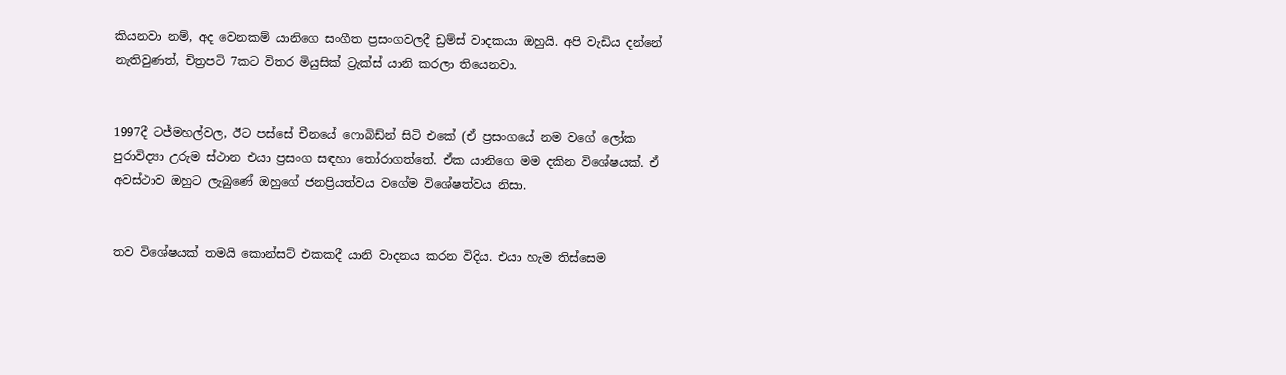කියනවා නම්, අද වෙනකම් යානිගෙ සංගීත ප්‍රසංගවලදී ඩ්‍රම්ස් වාදකයා ඔහුයි. අපි වැඩිය දන්නේ නැතිවුණත්, චිත්‍රපටි 7කට විතර මියුසික් ට්‍රැක්ස් යානි කරලා තියෙනවා.


1997දී ටජ්මහල්වල, ඊට පස්සේ චීනයේ ෆොබිඩ්න් සිටි එකේ (ඒ ප්‍රසංගයේ නම වගේ ලෝක පුරාවිද්‍යා උරුම ස්ථාන එයා ප්‍රසංග සඳහා තෝරාගත්තේ. ඒක යානිගෙ මම දකින විශේෂයක්. ඒ අවස්ථාව ඔහුට ලැබුණේ ඔහුගේ ජනප්‍රියත්වය වගේම විශේෂත්වය නිසා.


තව විශේෂයක් තමයි කොන්සට් එකකදී යානි වාදනය කරන විදිය. එයා හැම තිස්සෙම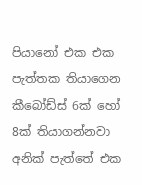පියානෝ එක එක පැත්තක තියාගෙන කීබෝඩ්ස් 6ක් හෝ 8ක් තියාගන්නවා අනික් පැත්තේ එක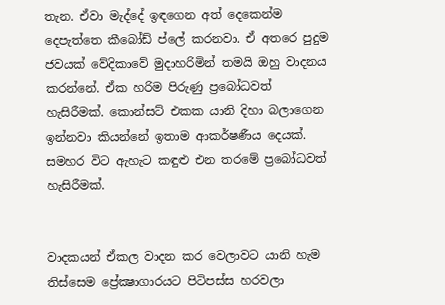තැන. ඒවා මැද්දේ ඉඳගෙන අත් දෙකෙන්ම දෙපැත්තෙ කීබෝඩ් ප්ලේ කරනවා. ඒ අතරෙ පුදුම ජවයක් වේදිකාවේ මුදාහරිමින් තමයි ඔහු වාදනය කරන්නේ. ඒක හරිම පිරුණු ප්‍රබෝධවත් හැසිරීමක්. කොන්සට් එකක යානි දිහා බලාගෙන ඉන්නවා කියන්නේ ඉතාම ආකර්ෂණීය දෙයක්. සමහර විට ඇහැට කඳුළු එන තරමේ ප්‍රබෝධවත් හැසිරීමක්.


වාදකයන් ඒකල වාදන කර වෙලාවට යානි හැම තිස්සෙම ප්‍රේක්‍ෂාගාරයට පිටිපස්ස හරවලා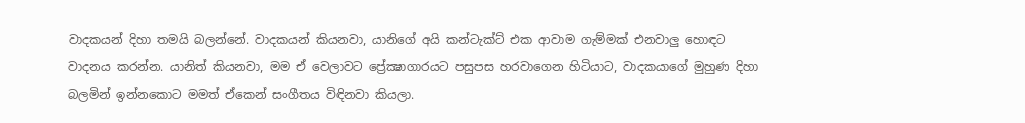වාදකයන් දිහා තමයි බලන්නේ. වාදකයන් කියනවා, යානිගේ අයි කන්ටැක්ට් එක ආවාම ගැම්මක් එනවාලු හොඳට වාදනය කරන්න. යානිත් කියනවා, මම ඒ වෙලාවට ප්‍රේක්‍ෂාගාරයට පසුපස හරවාගෙන හිටියාට, වාදකයාගේ මුහුණ දිහා බලමින් ඉන්නකොට මමත් ඒකෙන් සංගීතය විඳිනවා කියලා.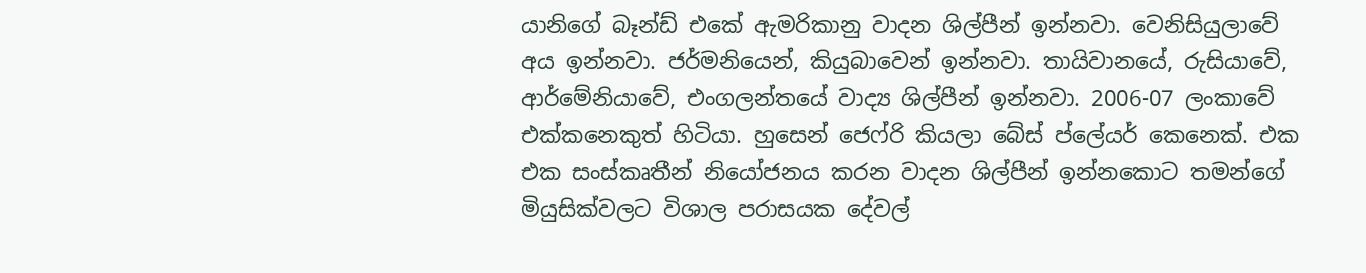යානිගේ බෑන්ඩ් එකේ ඇමරිකානු වාදන ශිල්පීන් ඉන්නවා. වෙනිසියුලාවේ අය ඉන්නවා. ජර්මනියෙන්, කියුබාවෙන් ඉන්නවා. තායිවානයේ, රුසියාවේ, ආර්මේනියාවේ, එංගලන්තයේ වාද්‍ය ශිල්පීන් ඉන්නවා. 2006-07 ලංකාවේ එක්කනෙකුත් හිටියා. හුසෙන් ජෙෆ්රි කියලා බේස් ප්ලේයර් කෙනෙක්. එක එක සංස්කෘතීන් නියෝජනය කරන වාදන ශිල්පීන් ඉන්නකොට තමන්ගේ මියුසික්වලට විශාල පරාසයක දේවල්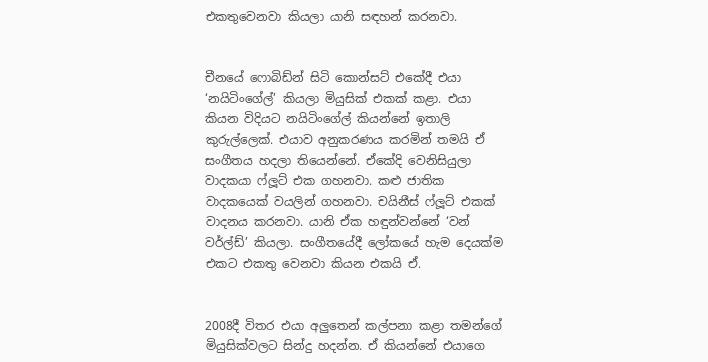එකතුවෙනවා කියලා යානි සඳහන් කරනවා.


චීනයේ ෆොබිඩ්න් සිටි කොන්සට් එකේදී එයා ‘නයිටිංගේල්’ කියලා මියුසික් එකක් කළා. එයා කියන විදියට නයිටිංගේල් කියන්නේ ඉතාලි කුරුල්ලෙක්. එයාව අනුකරණය කරමින් තමයි ඒ සංගීතය හදලා තියෙන්නේ. ඒකේදි වෙනිසියුලා වාදකයා ෆ්ලූට් එක ගහනවා. කළු ජාතික වාදකයෙක් වයලින් ගහනවා. චයිනීස් ෆ්ලූට් එකක් වාදනය කරනවා. යානි ඒක හඳුන්වන්නේ ‘වන් වර්ල්ඩ්’ කියලා. සංගීතයේදී ලෝකයේ හැම දෙයක්ම එකට එකතු වෙනවා කියන එකයි ඒ.


2008දී විතර එයා අලුතෙන් කල්පනා කළා තමන්ගේ මියුසික්වලට සින්දු හදන්න. ඒ කියන්නේ එයාගෙ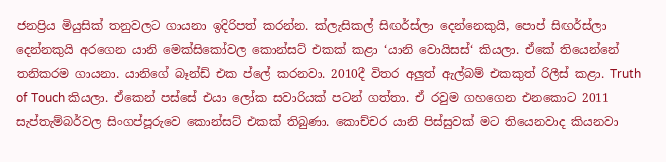ජනප්‍රිය මියුසික් තනුවලට ගායනා ඉදිරිපත් කරන්න. ක්ලැසිකල් සිඟර්ස්ලා දෙන්නෙකුයි, පොප් සිඟර්ස්ලා දෙන්නකුයි අරගෙන යානි මෙක්සිකෝවල කොන්සට් එකක් කළා ‘යානි වොයිසස්‘ කියලා. ඒකේ තියෙන්නේ තනිකරම ගායනා. යානිගේ බෑන්ඩ් එක ප්ලේ කරනවා. 2010දී විතර අලුත් ඇල්බම් එකකුත් රිලීස් කළා. Truth of Touch කියලා. ඒකෙන් පස්සේ එයා ලෝක සවාරියක් පටන් ගත්තා. ඒ රවුම ගහගෙන එනකොට 2011 සැප්තැම්බර්වල සිංගප්පූරුවෙ කොන්සට් එකක් තිබුණා. කොච්චර යානි පිස්සුවක් මට තියෙනවාද කියනවා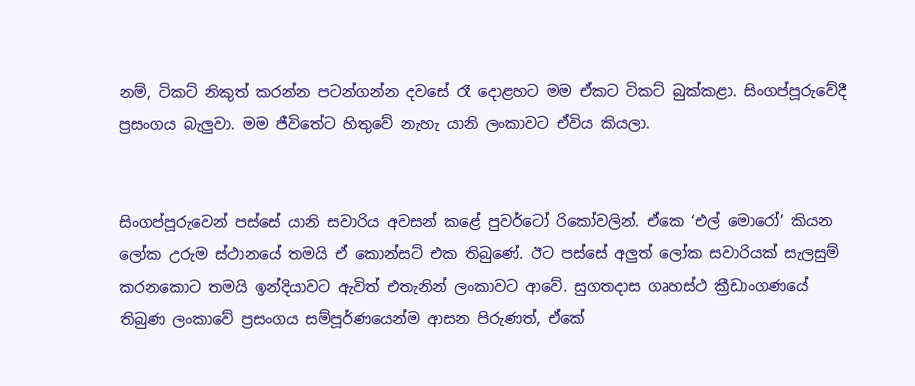නම්, ටිකට් නිකුත් කරන්න පටන්ගන්න දවසේ රෑ දොළහට මම ඒකට ටිකට් බුක්කළා. සිංගප්පූරුවේදී ප්‍රසංගය බැලුවා. මම ජීවිතේට හිතුවේ නැහැ යානි ලංකාවට ඒවිය කියලා.


සිංගප්පූරුවෙන් පස්සේ යානි සවාරිය අවසන් කළේ පුවර්ටෝ රිකෝවලින්. ඒකෙ ‘එල් මොරෝ’ කියන ලෝක උරුම ස්ථානයේ තමයි ඒ කොන්සට් එක තිබුණේ. ඊට පස්සේ අලුත් ලෝක සවාරියක් සැලසුම් කරනකොට තමයි ඉන්දියාවට ඇවිත් එතැනින් ලංකාවට ආවේ. සුගතදාස ගෘහස්ථ ක්‍රීඩාංගණයේ තිබුණ ලංකාවේ ප්‍රසංගය සම්පූර්ණයෙන්ම ආසන පිරුණත්, ඒකේ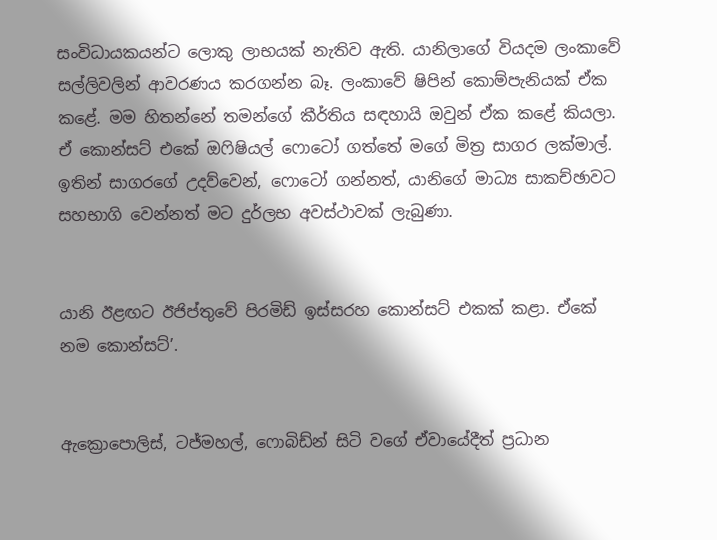සංවිධායකයන්ට ලොකු ලාභයක් නැතිව ඇති. යානිලාගේ වියදම ලංකාවේ සල්ලිවලින් ආවරණය කරගන්න බෑ. ලංකාවේ ෂිපින් කොම්පැනියක් ඒක කළේ. මම හිතන්නේ තමන්ගේ කීර්තිය සඳහායි ඔවුන් ඒක කළේ කියලා. ඒ කොන්සට් එකේ ඔෆිෂියල් ෆොටෝ ගත්තේ මගේ මිත්‍ර සාගර ලක්මාල්. ඉතින් සාගරගේ උදව්වෙන්, ෆොටෝ ගන්නත්, යානිගේ මාධ්‍ය සාකච්ඡාවට සහභාගි වෙන්නත් මට දුර්ලභ අවස්ථාවක් ලැබුණා.


යානි ඊළඟට ඊජිප්තුවේ පිරමිඩ් ඉස්සරහ කොන්සට් එකක් කළා. ඒකේ නම කොන්සට්’.


ඇක්‍රොපොලිස්, ටජ්මහල්, ෆොබිඩ්න් සිටි වගේ ඒවායේදීත් ප්‍රධාන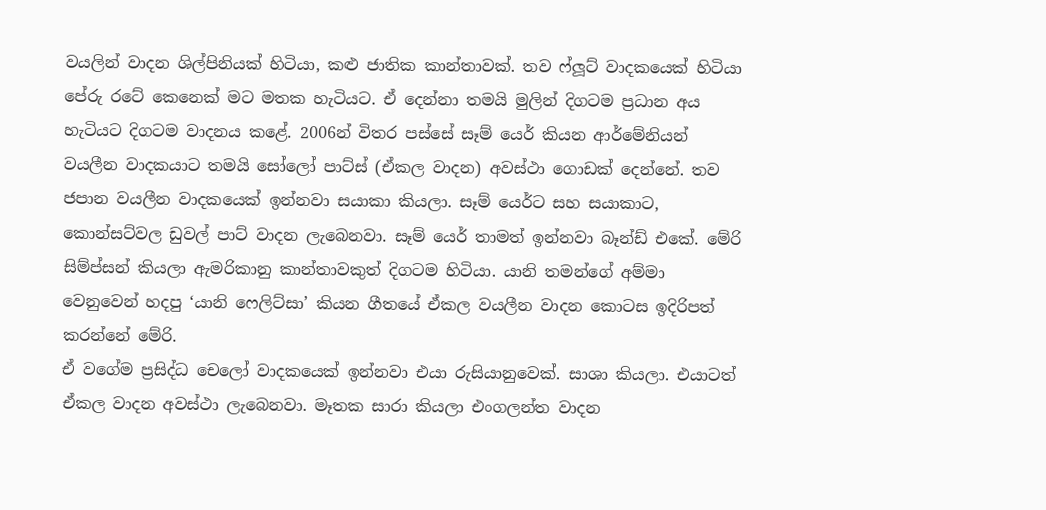වයලින් වාදන ශිල්පිනියක් හිටියා, කළු ජාතික කාන්තාවක්. තව ෆ්ලූට් වාදකයෙක් හිටියා පේරු රටේ කෙනෙක් මට මතක හැටියට. ඒ දෙන්නා තමයි මුලින් දිගටම ප්‍රධාන අය හැටියට දිගටම වාදනය කළේ. 2006න් විතර පස්සේ සෑම් යෙර් කියන ආර්මේනියන් වයලීන වාදකයාට තමයි සෝලෝ පාට්ස් (ඒකල වාදන) අවස්ථා ගොඩක් දෙන්නේ. තව ජපාන වයලීන වාදකයෙක් ඉන්නවා සයාකා කියලා. සෑම් යෙර්ට සහ සයාකාට, කොන්සට්වල ඩුවල් පාට් වාදන ලැබෙනවා. සෑම් යෙර් තාමත් ඉන්නවා බෑන්ඩ් එකේ. මේරි සිම්ප්සන් කියලා ඇමරිකානු කාන්තාවකුත් දිගටම හිටියා. යානි තමන්ගේ අම්මා වෙනුවෙන් හදපු ‘යානි ෆෙලිට්සා’ කියන ගීතයේ ඒකල වයලීන වාදන කොටස ඉදිරිපත් කරන්නේ මේරි.
ඒ වගේම ප්‍රසිද්ධ චෙලෝ වාදකයෙක් ඉන්නවා එයා රුසියානුවෙක්. සාශා කියලා. එයාටත් ඒකල වාදන අවස්ථා ලැබෙනවා. මෑතක සාරා කියලා එංගලන්ත වාදන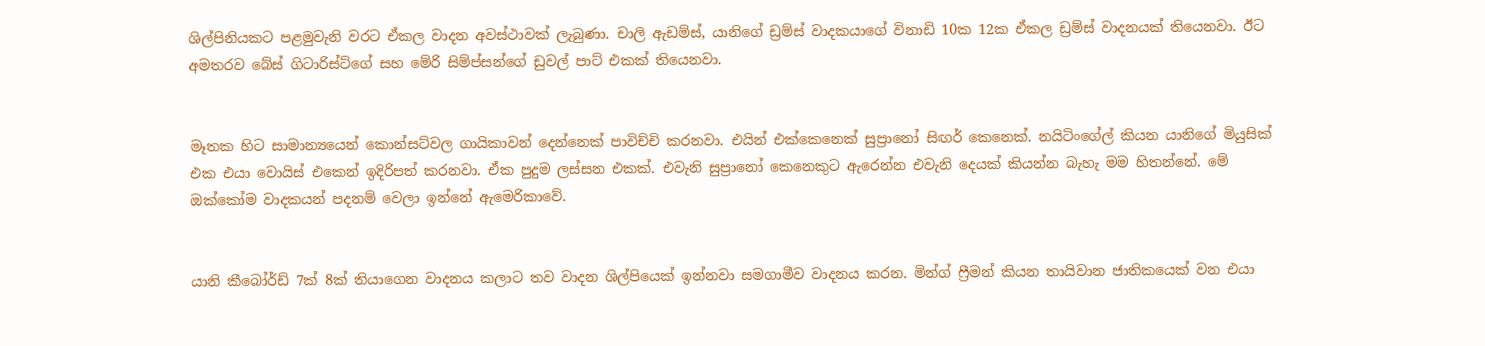ශිල්පිනියකට පළමුවැනි වරට ඒකල වාදන අවස්ථාවක් ලැබුණා. චාලි ඇඩම්ස්, යානිගේ ඩ්‍රම්ස් වාදකයාගේ විනාඩි 10ක 12ක ඒකල ඩ්‍රම්ස් වාදනයක් තියෙනවා. ඊට අමතරව බේස් ගිටාරිස්ට්ගේ සහ මේරි සිම්ප්සන්ගේ ඩුවල් පාට් එකක් තියෙනවා.


මෑතක හිට සාමාන්‍යයෙන් කොන්සට්වල ගායිකාවන් දෙන්නෙක් පාවිච්චි කරනවා. එයින් එක්කෙනෙක් සුප්‍රානෝ සිඟර් කෙනෙක්. නයිටිංගේල් කියන යානිගේ මියුසික් එක එයා වොයිස් එකෙන් ඉදිරිපත් කරනවා. ඒක පුදුම ලස්සන එකක්. එවැනි සුප්‍රානෝ කෙනෙකුට ඇරෙන්න එවැනි දෙයක් කියන්න බැහැ මම හිතන්නේ. මේ ඔක්කෝම වාදකයන් පදනම් වෙලා ඉන්නේ ඇමෙරිකාවේ.


යානි කීබෝර්ඩ් 7ක් 8ක් තියාගෙන වාදනය කලාට තව වාදන ශිල්පියෙක් ඉන්නවා සමගාමීව වාදනය කරන. මින්ග් ෆ්‍රීමන් කියන තායිවාන ජාතිකයෙක් වන එයා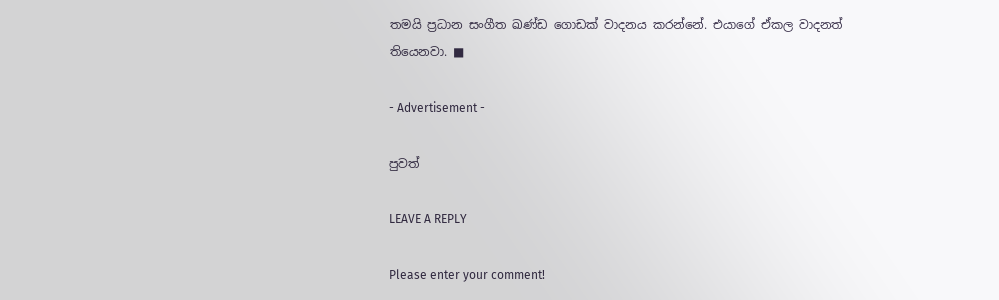තමයි ප්‍රධාන සංගීත ඛණ්ඩ ගොඩක් වාදනය කරන්නේ. එයාගේ ඒකල වාදනත් තියෙනවා. ■

- Advertisement -

පුවත්

LEAVE A REPLY

Please enter your comment!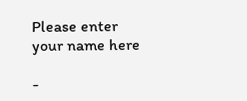Please enter your name here

-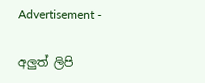Advertisement -

අලුත් ලිපි